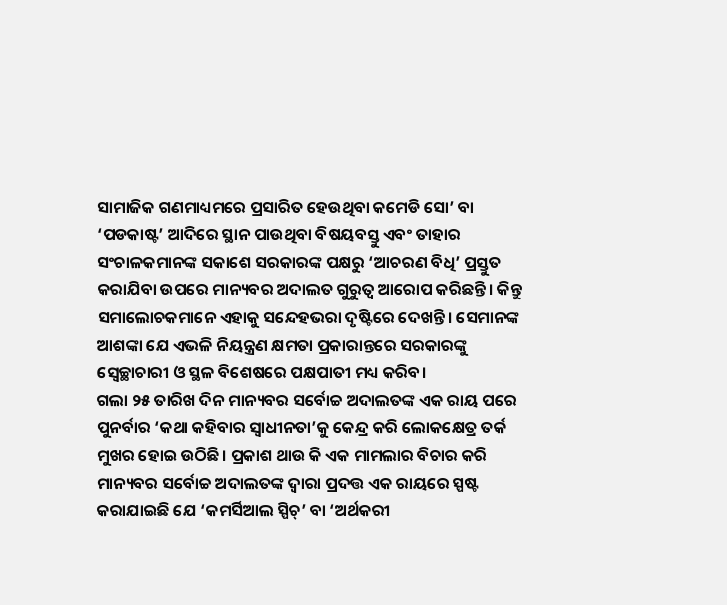ସାମାଜିକ ଗଣମାଧ୍ୟମରେ ପ୍ରସାରିତ ହେଉଥିବା କମେଡି ସୋ’ ବା ‘ପଡକାଷ୍ଟ’ ଆଦିରେ ସ୍ଥାନ ପାଉଥିବା ବିଷୟବସ୍ତୁ ଏବଂ ତାହାର ସଂଚାଳକମାନଙ୍କ ସକାଶେ ସରକାରଙ୍କ ପକ୍ଷରୁ ‘ଆଚରଣ ବିଧି’ ପ୍ରସ୍ତୁତ କରାଯିବା ଉପରେ ମାନ୍ୟବର ଅଦାଲତ ଗୁରୁତ୍ବ ଆରୋପ କରିଛନ୍ତି। କିନ୍ତୁ ସମାଲୋଚକମାନେ ଏହାକୁ ସନ୍ଦେହଭରା ଦୃଷ୍ଟିରେ ଦେଖନ୍ତି। ସେମାନଙ୍କ ଆଶଙ୍କା ଯେ ଏଭଳି ନିୟନ୍ତ୍ରଣ କ୍ଷମତା ପ୍ରକାରାନ୍ତରେ ସରକାରଙ୍କୁ ସ୍ବେଚ୍ଛାଚାରୀ ଓ ସ୍ଥଳ ବିଶେଷରେ ପକ୍ଷପାତୀ ମଧ୍ୟ କରିବ।
ଗଲା ୨୫ ତାରିଖ ଦିନ ମାନ୍ୟବର ସର୍ବୋଚ୍ଚ ଅଦାଲତଙ୍କ ଏକ ରାୟ ପରେ ପୁନର୍ବାର ‘କଥା କହିବାର ସ୍ବାଧୀନତା’କୁ କେନ୍ଦ୍ର କରି ଲୋକକ୍ଷେତ୍ର ତର୍କ ମୁଖର ହୋଇ ଉଠିଛି। ପ୍ରକାଶ ଥାଉ କି ଏକ ମାମଲାର ବିଚାର କରି ମାନ୍ୟବର ସର୍ବୋଚ୍ଚ ଅଦାଲତଙ୍କ ଦ୍ବାରା ପ୍ରଦତ୍ତ ଏକ ରାୟରେ ସ୍ପଷ୍ଟ କରାଯାଇଛି ଯେ ‘କମର୍ସିଆଲ ସ୍ପିଚ୍’ ବା ‘ଅର୍ଥକରୀ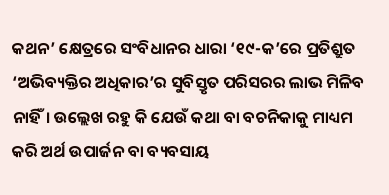କଥନ’ କ୍ଷେତ୍ରରେ ସଂବିଧାନର ଧାରା ‘୧୯-କ’ରେ ପ୍ରତିଶ୍ରୁତ ‘ଅଭିବ୍ୟକ୍ତିର ଅଧିକାର’ର ସୁବିସ୍ତୃତ ପରିସରର ଲାଭ ମିଳିବ ନାହିଁ। ଉଲ୍ଲେଖ ରହୁ କି ଯେଉଁ କଥା ବା ବଚନିକାକୁ ମାଧ୍ୟମ କରି ଅର୍ଥ ଉପାର୍ଜନ ବା ବ୍ୟବସାୟ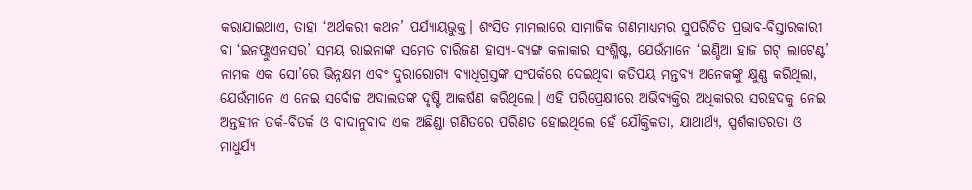କରାଯାଇଥାଏ, ତାହା ‘ଅର୍ଥକରୀ କଥନ’ ପର୍ଯ୍ୟାୟଭୁକ୍ତ। ଶଂସିତ ମାମଲାରେ ସାମାଜିକ ଗଣମାଧ୍ୟମର ସୁପରିଚିତ ପ୍ରଭାବ-ବିସ୍ତାରକାରୀ ବା ‘ଇନଫ୍ଲୁଏନସର’ ସମୟ ରାଇନାଙ୍କ ସମେତ ଚାରିଜଣ ହାସ୍ୟ-ବ୍ୟଙ୍ଗ କଳାକାର ସଂଶ୍ଳିଷ୍ଟ, ଯେଉଁମାନେ ‘ଇଣ୍ଡିଆ ହାଜ ଗଟ୍ ଲାଟେଣ୍ଟ’ ନାମକ ଏକ ସୋ’ରେ ଭିନ୍ନକ୍ଷମ ଏବଂ ଦୁରାରୋଗ୍ୟ ବ୍ୟାଧିଗ୍ରସ୍ତଙ୍କ ସଂପର୍କରେ ଦେଇଥିବା କତିପୟ ମନ୍ତବ୍ୟ ଅନେକଙ୍କୁ କ୍ଷୁଣ୍ଣ କରିଥିଲା, ଯେଉଁମାନେ ଏ ନେଇ ସର୍ବୋଚ୍ଚ ଅଦାଲତଙ୍କ ଦୃଷ୍ଟି ଆକର୍ଷଣ କରିଥିଲେ। ଏହି ପରିପ୍ରେକ୍ଷୀରେ ଅଭିବ୍ୟକ୍ତିର ଅଧିକାରର ସରହଦକୁ ନେଇ ଅନ୍ତହୀନ ତର୍କ-ବିତର୍କ ଓ ବାଦାନୁବାଦ ଏକ ଅଛିଣ୍ଡା ଗଣିତରେ ପରିଣତ ହୋଇଥିଲେ ହେଁ ଯୌକ୍ତିକତା, ଯାଥାର୍ଥ୍ୟ, ସ୍ପର୍ଶକାତରତା ଓ ମାଧୁର୍ଯ୍ୟ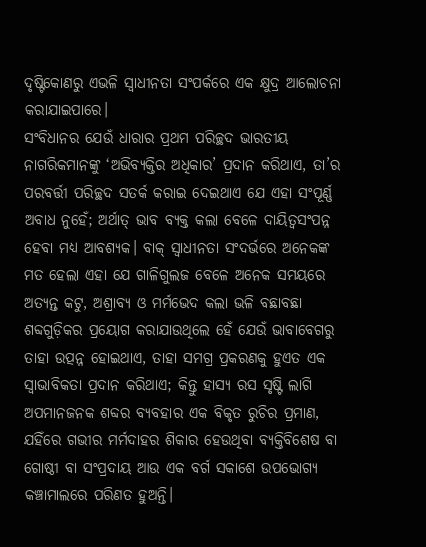ଦୃଷ୍ଟିକୋଣରୁ ଏଭଳି ସ୍ବାଧୀନତା ସଂପର୍କରେ ଏକ କ୍ଷୁଦ୍ର ଆଲୋଚନା କରାଯାଇପାରେ।
ସଂବିଧାନର ଯେଉଁ ଧାରାର ପ୍ରଥମ ପରିଚ୍ଛଦ ଭାରତୀୟ ନାଗରିକମାନଙ୍କୁ ‘ଅଭିବ୍ୟକ୍ତିର ଅଧିକାର’ ପ୍ରଦାନ କରିଥାଏ, ତା’ର ପରବର୍ତ୍ତୀ ପରିଚ୍ଛଦ ସତର୍କ କରାଇ ଦେଇଥାଏ ଯେ ଏହା ସଂପୂର୍ଣ୍ଣ ଅବାଧ ନୁହେଁ; ଅର୍ଥାତ୍ ଭାବ ବ୍ୟକ୍ତ କଲା ବେଳେ ଦାୟିତ୍ବସଂପନ୍ନ ହେବା ମଧ୍ୟ ଆବଶ୍ୟକ। ବାକ୍ ସ୍ବାଧୀନତା ସଂଦର୍ଭରେ ଅନେକଙ୍କ ମତ ହେଲା ଏହା ଯେ ଗାଳିଗୁଲଜ ବେଳେ ଅନେକ ସମୟରେ ଅତ୍ୟନ୍ତ କଟୁ, ଅଶ୍ରାବ୍ୟ ଓ ମର୍ମଭେଦ କଲା ଭଳି ବଛାବଛା ଶବ୍ଦଗୁଡ଼ିକର ପ୍ରୟୋଗ କରାଯାଉଥିଲେ ହେଁ ଯେଉଁ ଭାବାବେଗରୁ ତାହା ଉତ୍ପନ୍ନ ହୋଇଥାଏ, ତାହା ସମଗ୍ର ପ୍ରକରଣକୁ ହୁଏତ ଏକ ସ୍ବାଭାବିକତା ପ୍ରଦାନ କରିଥାଏ; କିନ୍ତୁ ହାସ୍ୟ ରସ ସୃଷ୍ଟି ଲାଗି ଅପମାନଜନକ ଶବ୍ଦର ବ୍ୟବହାର ଏକ ବିକୃତ ରୁଚିର ପ୍ରମାଣ, ଯହିଁରେ ଗଭୀର ମର୍ମଦାହର ଶିକାର ହେଉଥିବା ବ୍ୟକ୍ତିବିଶେଷ ବା ଗୋଷ୍ଠୀ ବା ସଂପ୍ରଦାୟ ଆଉ ଏକ ବର୍ଗ ସକାଶେ ଉପଭୋଗ୍ୟ କଞ୍ଚାମାଲରେ ପରିଣତ ହୁଅନ୍ତି।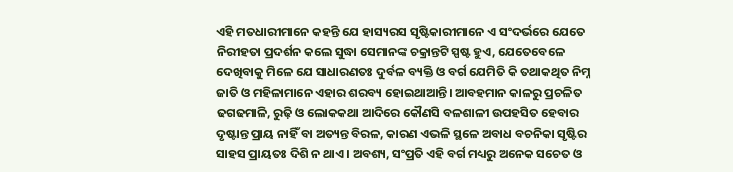ଏହି ମତଧାରୀମାନେ କହନ୍ତି ଯେ ହାସ୍ୟରସ ସୃଷ୍ଟିକାରୀମାନେ ଏ ସଂଦର୍ଭରେ ଯେତେ ନିରୀହତା ପ୍ରଦର୍ଶନ କଲେ ସୁଦ୍ଧା ସେମାନଙ୍କ ଚକ୍ରାନ୍ତଟି ସ୍ପଷ୍ଟ ହୁଏ, ଯେତେବେଳେ ଦେଖିବାକୁ ମିଳେ ଯେ ସାଧାରଣତଃ ଦୁର୍ବଳ ବ୍ୟକ୍ତି ଓ ବର୍ଗ ଯେମିତି କି ତଥାକଥିତ ନିମ୍ନ ଜାତି ଓ ମହିଳାମାନେ ଏହାର ଶରବ୍ୟ ହୋଇଥାଆନ୍ତି। ଆବହମାନ କାଳରୁ ପ୍ରଚଳିତ ଢଗଢମାଳି, ରୁଢ଼ି ଓ ଲୋକକଥା ଆଦିରେ କୌଣସି ବଳଶାଳୀ ଉପହସିତ ହେବାର ଦୃଷ୍ଟାନ୍ତ ପ୍ରାୟ ନାହିଁ ବା ଅତ୍ୟନ୍ତ ବିରଳ, କାରଣ ଏଭଳି ସ୍ଥଳେ ଅବାଧ ବଚନିକା ସୃଷ୍ଟିର ସାହସ ପ୍ରାୟତଃ ଦିଶି ନ ଥାଏ। ଅବଶ୍ୟ, ସଂପ୍ରତି ଏହି ବର୍ଗ ମଧ୍ୟରୁ ଅନେକ ସଚେତ ଓ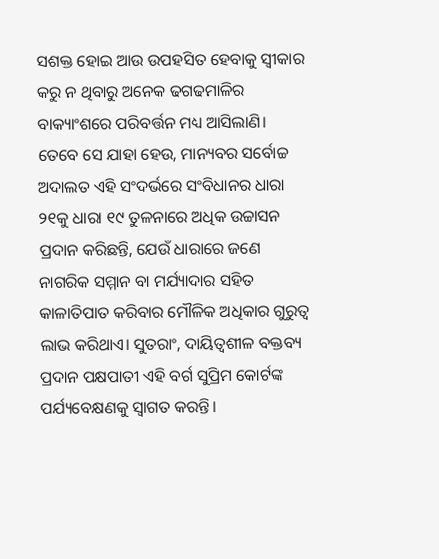ସଶକ୍ତ ହୋଇ ଆଉ ଉପହସିତ ହେବାକୁ ସ୍ବୀକାର କରୁ ନ ଥିବାରୁ ଅନେକ ଢଗଢମାଳିର ବାକ୍ୟାଂଶରେ ପରିବର୍ତ୍ତନ ମଧ୍ୟ ଆସିଲାଣି। ତେବେ ସେ ଯାହା ହେଉ, ମାନ୍ୟବର ସର୍ବୋଚ୍ଚ ଅଦାଲତ ଏହି ସଂଦର୍ଭରେ ସଂବିଧାନର ଧାରା ୨୧କୁ ଧାରା ୧୯ ତୁଳନାରେ ଅଧିକ ଉଚ୍ଚାସନ ପ୍ରଦାନ କରିଛନ୍ତି, ଯେଉଁ ଧାରାରେ ଜଣେ ନାଗରିକ ସମ୍ମାନ ବା ମର୍ଯ୍ୟାଦାର ସହିତ କାଳାତିପାତ କରିବାର ମୌଳିକ ଅଧିକାର ଗୁରୁତ୍ବ ଲାଭ କରିଥାଏ। ସୁତରାଂ, ଦାୟିତ୍ବଶୀଳ ବକ୍ତବ୍ୟ ପ୍ରଦାନ ପକ୍ଷପାତୀ ଏହି ବର୍ଗ ସୁପ୍ରିମ କୋର୍ଟଙ୍କ ପର୍ଯ୍ୟବେକ୍ଷଣକୁ ସ୍ବାଗତ କରନ୍ତି।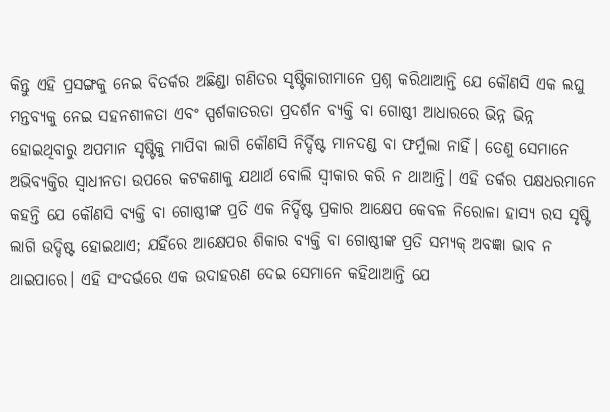କିନ୍ତୁ ଏହି ପ୍ରସଙ୍ଗକୁ ନେଇ ବିତର୍କର ଅଛିଣ୍ଡା ଗଣିତର ସୃଷ୍ଟିକାରୀମାନେ ପ୍ରଶ୍ନ କରିଥାଆନ୍ତି ଯେ କୌଣସି ଏକ ଲଘୁ ମନ୍ତବ୍ୟକୁ ନେଇ ସହନଶୀଳତା ଏବଂ ସ୍ପର୍ଶକାତରତା ପ୍ରଦର୍ଶନ ବ୍ୟକ୍ତି ବା ଗୋଷ୍ଠୀ ଆଧାରରେ ଭିନ୍ନ ଭିନ୍ନ ହୋଇଥିବାରୁ ଅପମାନ ସୃଷ୍ଟିକୁ ମାପିବା ଲାଗି କୌଣସି ନିର୍ଦ୍ଦିଷ୍ଟ ମାନଦଣ୍ଡ ବା ଫର୍ମୁଲା ନାହିଁ। ତେଣୁ ସେମାନେ ଅଭିବ୍ୟକ୍ତିର ସ୍ବାଧୀନତା ଉପରେ କଟକଣାକୁ ଯଥାର୍ଥ ବୋଲି ସ୍ବୀକାର କରି ନ ଥାଆନ୍ତି। ଏହି ତର୍କର ପକ୍ଷଧରମାନେ କହନ୍ତି ଯେ କୌଣସି ବ୍ୟକ୍ତି ବା ଗୋଷ୍ଠୀଙ୍କ ପ୍ରତି ଏକ ନିର୍ଦ୍ଦିଷ୍ଟ ପ୍ରକାର ଆକ୍ଷେପ କେବଳ ନିରୋଳା ହାସ୍ୟ ରସ ସୃଷ୍ଟି ଲାଗି ଉଦ୍ଦିଷ୍ଟ ହୋଇଥାଏ; ଯହିଁରେ ଆକ୍ଷେପର ଶିକାର ବ୍ୟକ୍ତି ବା ଗୋଷ୍ଠୀଙ୍କ ପ୍ରତି ସମ୍ୟକ୍ ଅବଜ୍ଞା ଭାବ ନ ଥାଇପାରେ। ଏହି ସଂଦର୍ଭରେ ଏକ ଉଦାହରଣ ଦେଇ ସେମାନେ କହିଥାଆନ୍ତି ଯେ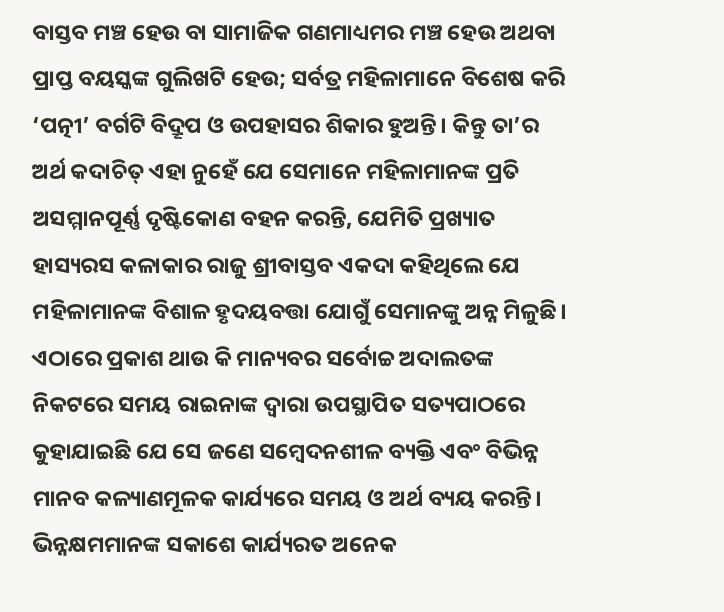ବାସ୍ତବ ମଞ୍ଚ ହେଉ ବା ସାମାଜିକ ଗଣମାଧ୍ୟମର ମଞ୍ଚ ହେଉ ଅଥବା ପ୍ରାପ୍ତ ବୟସ୍କଙ୍କ ଗୁଲିଖଟି ହେଉ; ସର୍ବତ୍ର ମହିଳାମାନେ ବିଶେଷ କରି ‘ପତ୍ନୀ’ ବର୍ଗଟି ବିଦ୍ରୂପ ଓ ଉପହାସର ଶିକାର ହୁଅନ୍ତି। କିନ୍ତୁ ତା’ର ଅର୍ଥ କଦାଚିତ୍ ଏହା ନୁହେଁ ଯେ ସେମାନେ ମହିଳାମାନଙ୍କ ପ୍ରତି ଅସମ୍ମାନପୂର୍ଣ୍ଣ ଦୃଷ୍ଟିକୋଣ ବହନ କରନ୍ତି, ଯେମିତି ପ୍ରଖ୍ୟାତ ହାସ୍ୟରସ କଳାକାର ରାଜୁ ଶ୍ରୀବାସ୍ତବ ଏକଦା କହିଥିଲେ ଯେ ମହିଳାମାନଙ୍କ ବିଶାଳ ହୃଦୟବତ୍ତା ଯୋଗୁଁ ସେମାନଙ୍କୁ ଅନ୍ନ ମିଳୁଛି। ଏଠାରେ ପ୍ରକାଶ ଥାଉ କି ମାନ୍ୟବର ସର୍ବୋଚ୍ଚ ଅଦାଲତଙ୍କ ନିକଟରେ ସମୟ ରାଇନାଙ୍କ ଦ୍ବାରା ଉପସ୍ଥାପିତ ସତ୍ୟପାଠରେ କୁହାଯାଇଛି ଯେ ସେ ଜଣେ ସମ୍ବେଦନଶୀଳ ବ୍ୟକ୍ତି ଏବଂ ବିଭିନ୍ନ ମାନବ କଳ୍ୟାଣମୂଳକ କାର୍ଯ୍ୟରେ ସମୟ ଓ ଅର୍ଥ ବ୍ୟୟ କରନ୍ତି। ଭିନ୍ନକ୍ଷମମାନଙ୍କ ସକାଶେ କାର୍ଯ୍ୟରତ ଅନେକ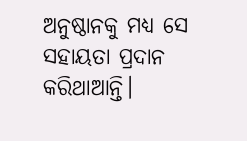ଅନୁଷ୍ଠାନକୁ ମଧ୍ୟ ସେ ସହାୟତା ପ୍ରଦାନ କରିଥାଆନ୍ତି।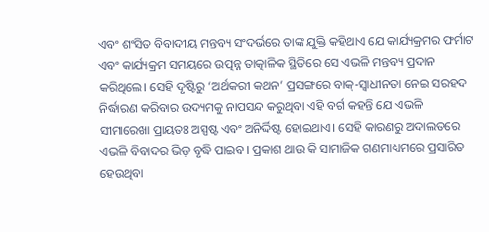ଏବଂ ଶଂସିତ ବିବାଦୀୟ ମନ୍ତବ୍ୟ ସଂଦର୍ଭରେ ତାଙ୍କ ଯୁକ୍ତି କହିଥାଏ ଯେ କାର୍ଯ୍ୟକ୍ରମର ଫର୍ମାଟ ଏବଂ କାର୍ଯ୍ୟକ୍ରମ ସମୟରେ ଉତ୍ପନ୍ନ ତାତ୍କାଳିକ ସ୍ଥିତିରେ ସେ ଏଭଳି ମନ୍ତବ୍ୟ ପ୍ରଦାନ କରିଥିଲେ। ସେହି ଦୃଷ୍ଟିରୁ ‘ଅର୍ଥକରୀ କଥନ’ ପ୍ରସଙ୍ଗରେ ବାକ୍-ସ୍ବାଧୀନତା ନେଇ ସରହଦ ନିର୍ଦ୍ଧାରଣ କରିବାର ଉଦ୍ୟମକୁ ନାପସନ୍ଦ କରୁଥିବା ଏହି ବର୍ଗ କହନ୍ତି ଯେ ଏଭଳି ସୀମାରେଖା ପ୍ରାୟତଃ ଅସ୍ପଷ୍ଟ ଏବଂ ଅନିର୍ଦ୍ଦିଷ୍ଟ ହୋଇଥାଏ। ସେହି କାରଣରୁ ଅଦାଲତରେ ଏଭଳି ବିବାଦର ଭିଡ଼ ବୃଦ୍ଧି ପାଇବ। ପ୍ରକାଶ ଥାଉ କି ସାମାଜିକ ଗଣମାଧ୍ୟମରେ ପ୍ରସାରିତ ହେଉଥିବା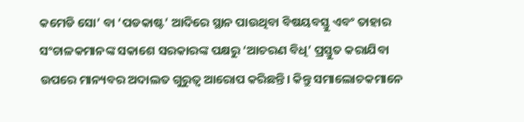କମେଡି ସୋ’ ବା ‘ପଡକାଷ୍ଟ’ ଆଦିରେ ସ୍ଥାନ ପାଉଥିବା ବିଷୟବସ୍ତୁ ଏବଂ ତାହାର ସଂଚାଳକମାନଙ୍କ ସକାଶେ ସରକାରଙ୍କ ପକ୍ଷରୁ ‘ଆଚରଣ ବିଧି’ ପ୍ରସ୍ତୁତ କରାଯିବା ଉପରେ ମାନ୍ୟବର ଅଦାଲତ ଗୁରୁତ୍ବ ଆରୋପ କରିଛନ୍ତି। କିନ୍ତୁ ସମାଲୋଚକମାନେ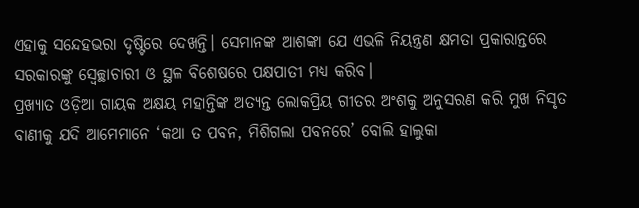ଏହାକୁ ସନ୍ଦେହଭରା ଦୃଷ୍ଟିରେ ଦେଖନ୍ତି। ସେମାନଙ୍କ ଆଶଙ୍କା ଯେ ଏଭଳି ନିୟନ୍ତ୍ରଣ କ୍ଷମତା ପ୍ରକାରାନ୍ତରେ ସରକାରଙ୍କୁ ସ୍ବେଚ୍ଛାଚାରୀ ଓ ସ୍ଥଳ ବିଶେଷରେ ପକ୍ଷପାତୀ ମଧ୍ୟ କରିବ।
ପ୍ରଖ୍ୟାତ ଓଡ଼ିଆ ଗାୟକ ଅକ୍ଷୟ ମହାନ୍ତିଙ୍କ ଅତ୍ୟନ୍ତ ଲୋକପ୍ରିୟ ଗୀତର ଅଂଶକୁ ଅନୁସରଣ କରି ମୁଖ ନିସୃତ ବାଣୀକୁ ଯଦି ଆମେମାନେ ‘କଥା ତ ପବନ, ମିଶିଗଲା ପବନରେ’ ବୋଲି ହାଲୁକା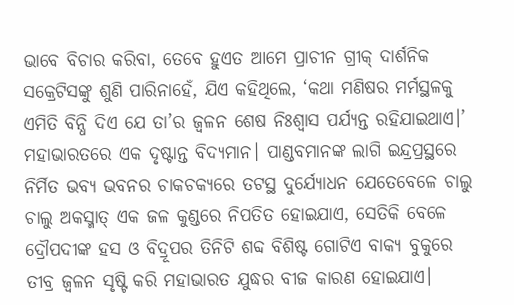ଭାବେ ବିଚାର କରିବା, ତେବେ ହୁଏତ ଆମେ ପ୍ରାଚୀନ ଗ୍ରୀକ୍ ଦାର୍ଶନିକ ସକ୍ରେଟିସଙ୍କୁ ଶୁଣି ପାରିନାହେଁ, ଯିଏ କହିଥିଲେ, ‘କଥା ମଣିଷର ମର୍ମସ୍ଥଳକୁ ଏମିତି ବିନ୍ଧି ଦିଏ ଯେ ତା’ର ଜ୍ବଳନ ଶେଷ ନିଃଶ୍ବାସ ପର୍ଯ୍ୟନ୍ତ ରହିଯାଇଥାଏ।’ ମହାଭାରତରେ ଏକ ଦୃଷ୍ଟାନ୍ତ ବିଦ୍ୟମାନ। ପାଣ୍ଡବମାନଙ୍କ ଲାଗି ଇନ୍ଦ୍ରପ୍ରସ୍ଥରେ ନିର୍ମିତ ଭବ୍ୟ ଭବନର ଚାକଚକ୍ୟରେ ତଟସ୍ଥ ଦୁର୍ଯ୍ୟୋଧନ ଯେତେବେଳେ ଚାଲୁ ଚାଲୁ ଅକସ୍ମାତ୍ ଏକ ଜଳ କୁଣ୍ଡରେ ନିପତିତ ହୋଇଯାଏ, ସେତିକି ବେଳେ ଦ୍ରୌପଦୀଙ୍କ ହସ ଓ ବିଦ୍ରୂପର ତିନିଟି ଶବ୍ଦ ବିଶିଷ୍ଟ ଗୋଟିଏ ବାକ୍ୟ ବୁକୁରେ ତୀବ୍ର ଜ୍ବଳନ ସୃଷ୍ଟି କରି ମହାଭାରତ ଯୁଦ୍ଧର ବୀଜ କାରଣ ହୋଇଯାଏ।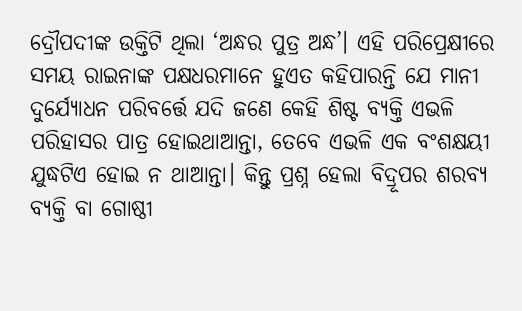ଦ୍ରୌପଦୀଙ୍କ ଉକ୍ତିଟି ଥିଲା ‘ଅନ୍ଧର ପୁତ୍ର ଅନ୍ଧ’। ଏହି ପରିପ୍ରେକ୍ଷୀରେ ସମୟ ରାଇନାଙ୍କ ପକ୍ଷଧରମାନେ ହୁଏତ କହିପାରନ୍ତି ଯେ ମାନୀ ଦୁର୍ଯ୍ୟୋଧନ ପରିବର୍ତ୍ତେ ଯଦି ଜଣେ କେହି ଶିଷ୍ଟ ବ୍ୟକ୍ତି ଏଭଳି ପରିହାସର ପାତ୍ର ହୋଇଥାଆନ୍ତା, ତେବେ ଏଭଳି ଏକ ବଂଶକ୍ଷୟୀ ଯୁଦ୍ଧଟିଏ ହୋଇ ନ ଥାଆନ୍ତା। କିନ୍ତୁ ପ୍ରଶ୍ନ ହେଲା ବିଦ୍ରୂପର ଶରବ୍ୟ ବ୍ୟକ୍ତି ବା ଗୋଷ୍ଠୀ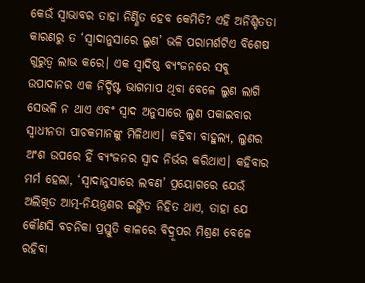କେଉଁ ସ୍ବାଭାବର ତାହା ନିର୍ଣ୍ଣିତ ହେବ କେମିତି? ଏହି ଅନିଶ୍ଚିତତା କାରଣରୁ ତ ‘ସ୍ବାଦାନୁସାରେ ଲୁଣ’ ଭଳି ପରାମର୍ଶଟିଏ ବିଶେଷ ଗୁରୁତ୍ବ ଲାଭ କରେ। ଏକ ସ୍ବାଦିଷ୍ଠ ବ୍ୟଂଜନରେ ସବୁ ଉପାଦାନର ଏକ ନିର୍ଦ୍ଦିଷ୍ଟ ଭାଗମାପ ଥିବା ବେଳେ ଲୁଣ ଲାଗି ସେଭଳି ନ ଥାଏ ଏବଂ ସ୍ବାଦ ଅନୁସାରେ ଲୁଣ ପକାଇବାର ସ୍ବାଧୀନତା ପାଚକମାନଙ୍କୁ ମିଳିଥାଏ। କହିବା ବାହୁଲ୍ୟ, ଲୁଣର ଅଂଶ ଉପରେ ହିଁ ବ୍ୟଂଜନର ସ୍ବାଦ ନିର୍ଭର କରିଥାଏ। କହିବାର ମର୍ମ ହେଲା, ‘ସ୍ବାଦାନୁସାରେ ଲବଣ’ ପ୍ରୟୋଗରେ ଯେଉଁ ଅଲିଖିତ ଆତ୍ମ-ନିୟନ୍ତ୍ରଣର ଇଙ୍ଗିତ ନିହିତ ଥାଏ, ତାହା ଯେ କୌଣସି ବଚନିକା ପ୍ରସ୍ତୁତି କାଳରେ ବିଦ୍ରୂପର ମିଶ୍ରଣ ବେଳେ ରହିବା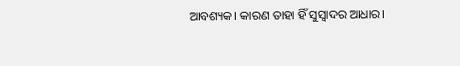ଆବଶ୍ୟକ। କାରଣ ତାହା ହିଁ ସୁସ୍ବାଦର ଆଧାର।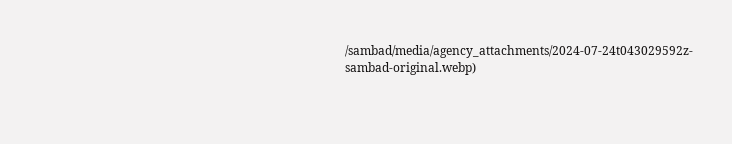/sambad/media/agency_attachments/2024-07-24t043029592z-sambad-original.webp)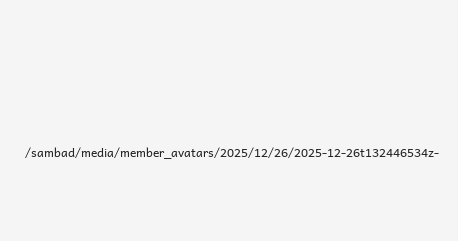/sambad/media/member_avatars/2025/12/26/2025-12-26t132446534z-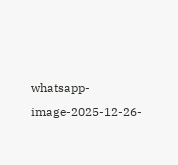whatsapp-image-2025-12-26-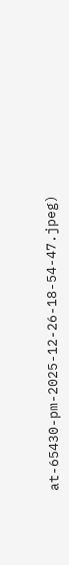at-65430-pm-2025-12-26-18-54-47.jpeg)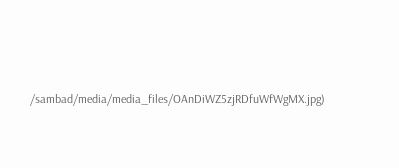/sambad/media/media_files/OAnDiWZ5zjRDfuWfWgMX.jpg)